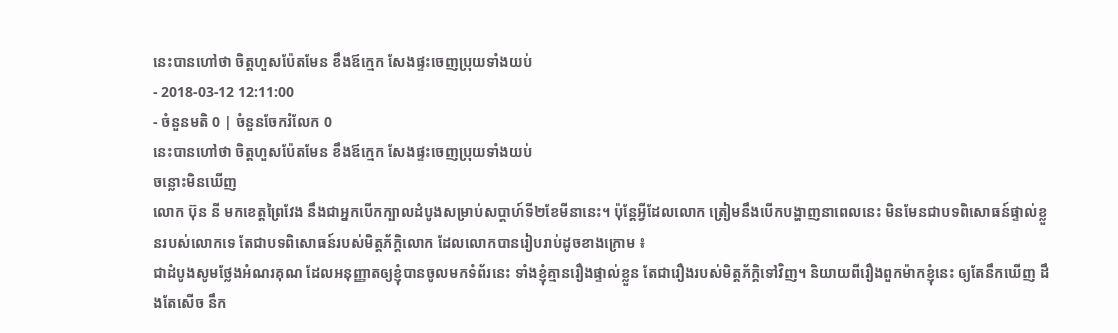នេះបានហៅថា ចិត្តហួសប៉ែតមែន ខឹងឪក្មេក សែងផ្ទះចេញប្រុយទាំងយប់
- 2018-03-12 12:11:00
- ចំនួនមតិ 0 | ចំនួនចែករំលែក 0
នេះបានហៅថា ចិត្តហួសប៉ែតមែន ខឹងឪក្មេក សែងផ្ទះចេញប្រុយទាំងយប់
ចន្លោះមិនឃើញ
លោក ប៊ុន នី មកខេត្តព្រៃវែង នឹងជាអ្នកបើកក្បាលដំបូងសម្រាប់សប្ដាហ៍ទី២ខែមីនានេះ។ ប៉ុន្តែអ្វីដែលលោក ត្រៀមនឹងបើកបង្ហាញនាពេលនេះ មិនមែនជាបទពិសោធន៍ផ្ទាល់ខ្លួនរបស់លោកទេ តែជាបទពិសោធន៍របស់មិត្តភ័ក្ដិលោក ដែលលោកបានរៀបរាប់ដូចខាងក្រោម ៖
ជាដំបូងសូមថ្លែងអំណរគុណ ដែលអនុញ្ញាតឲ្យខ្ញុំបានចូលមកទំព័រនេះ ទាំងខ្ញុំគ្មានរឿងផ្ទាល់ខ្លួន តែជារឿងរបស់មិត្តភ័ក្ដិទៅវិញ។ និយាយពីរឿងពួកម៉ាកខ្ញុំនេះ ឲ្យតែនឹកឃើញ ដឹងតែសើច នឹក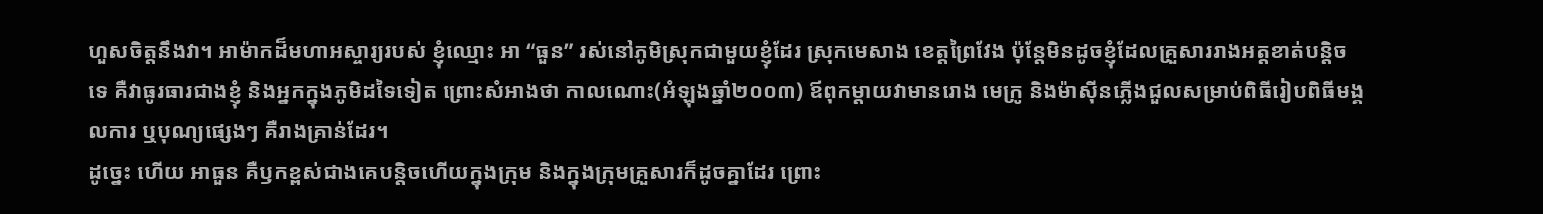ហួសចិត្តនឹងវា។ អាម៉ាកដ៏មហាអស្ចារ្យរបស់ ខ្ញុំឈ្មោះ អា “ធួន” រស់នៅភូមិស្រុកជាមួយខ្ញុំដែរ ស្រុកមេសាង ខេត្តព្រៃវែង ប៉ុន្តែមិនដូចខ្ញុំដែលគ្រួសាររាងអត្តខាត់បន្តិចទេ គឺវាធូរធារជាងខ្ញុំ និងអ្នកក្នុងភូមិដទៃទៀត ព្រោះសំអាងថា កាលណោះ(អំឡុងឆ្នាំ២០០៣) ឪពុកម្តាយវាមានរោង មេក្រូ និងម៉ាស៊ីនភ្លើងជួលសម្រាប់ពិធីរៀបពិធីមង្គលការ ឬបុណ្យផ្សេងៗ គឺរាងគ្រាន់ដែរ។
ដូច្នេះ ហើយ អាធួន គឺឫកខ្ពស់ជាងគេបន្តិចហើយក្នុងក្រុម និងក្នុងក្រុមគ្រួសារក៏ដូចគ្នាដែរ ព្រោះ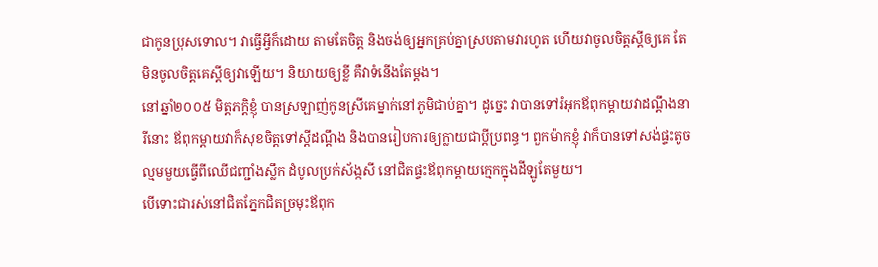ជាកូនប្រុសទោល។ វាធ្វើអ្វីក៏ដោយ តាមតែចិត្ត និងចង់ឲ្យអ្នកគ្រប់គ្នាស្របតាមវារហូត ហើយវាចូលចិត្តស្តីឲ្យគេ តែមិនចូលចិត្តគេស្តីឲ្យវាឡើយ។ និយាយឲ្យខ្លី គឺវាទំនើងតែម្ដង។
នៅឆ្នាំ២០០៥ មិត្តភក្ដិខ្ញុំ បានស្រឡាញ់កូនស្រីគេម្នាក់នៅភូមិជាប់គ្នា។ ដូច្នេះ វាបានទៅរំអុកឪពុកម្តាយវាដណ្តឹងនារីនោះ ឪពុកម្តាយវាក៏សុខចិត្តទៅស្តីដណ្តឹង និងបានរៀបការឲ្យក្លាយជាប្តីប្រពន្ធ។ ពួកម៉ាកខ្ញុំ វាក៏បានទៅសង់ផ្ទះតូចល្មមមួយធ្វើពីឈើជញ្ជាំងស្លឹក ដំបូលប្រក់ស័ង្កសី នៅជិតផ្ទះឪពុកម្តាយក្មេកក្នុងដីឡូតែមួយ។
បើទោះជារស់នៅជិតភ្នែកជិតច្រមុះឪពុក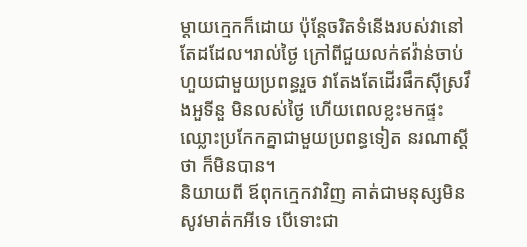ម្តាយក្មេកក៏ដោយ ប៉ុន្តែចរិតទំនើងរបស់វានៅតែដដែល។រាល់ថ្ងៃ ក្រៅពីជួយលក់ឥវ៉ាន់ចាប់ហួយជាមួយប្រពន្ធរួច វាតែងតែដើរផឹកស៊ីស្រវឹងអួទីនួ មិនលស់ថ្ងៃ ហើយពេលខ្លះមកផ្ទះ ឈ្លោះប្រកែកគ្នាជាមួយប្រពន្ធទៀត នរណាស្តីថា ក៏មិនបាន។
និយាយពី ឪពុកក្មេកវាវិញ គាត់ជាមនុស្សមិនសូវមាត់កអីទេ បើទោះជា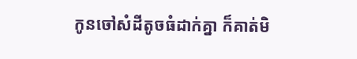កូនចៅសំដីតូចធំដាក់គ្នា ក៏គាត់មិ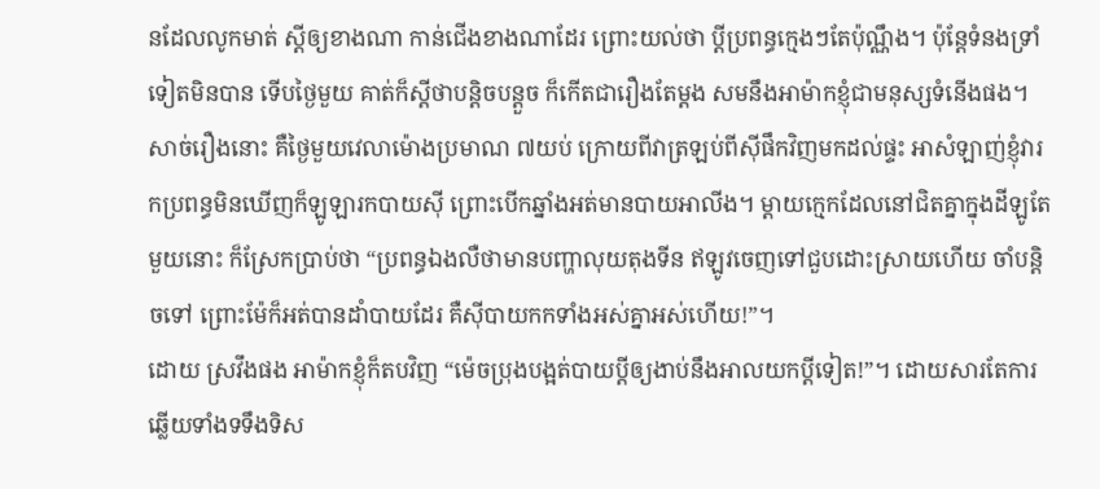នដែលលូកមាត់ ស្តីឲ្យខាងណា កាន់ជើងខាងណាដែរ ព្រោះយល់ថា ប្តីប្រពន្ធក្មេងៗតែប៉ុណ្ណឹង។ ប៉ុន្តែទំនងទ្រាំទៀតមិនបាន ទើបថ្ងៃមួយ គាត់ក៏ស្តីថាបន្តិចបន្តួច ក៏កើតជារឿងតែម្តង សមនឹងអាម៉ាកខ្ញុំជាមនុស្សទំនើងផង។
សាច់រឿងនោះ គឺថ្ងៃមួយវេលាម៉ោងប្រមាណ ៧យប់ ក្រោយពីវាត្រឡប់ពីស៊ីផឹកវិញមកដល់ផ្ទះ អាសំឡាញ់ខ្ញុំវារកប្រពន្ធមិនឃើញក៏ឡូឡារកបាយស៊ី ព្រោះបើកឆ្នាំងអត់មានបាយអាលីង។ ម្តាយក្មេកដែលនៅជិតគ្នាក្នុងដីឡូតែមួយនោះ ក៏ស្រែកប្រាប់ថា “ប្រពន្ធឯងលឺថាមានបញ្ហាលុយតុងទីន ឥឡូវចេញទៅជួបដោះស្រាយហើយ ចាំបន្តិចទៅ ព្រោះម៉ែក៏អត់បានដាំបាយដែរ គឺស៊ីបាយកកទាំងអស់គ្នាអស់ហើយ!”។
ដោយ ស្រវឹងផង អាម៉ាកខ្ញុំក៏តបវិញ “ម៉េចប្រុងបង្អត់បាយប្តីឲ្យងាប់នឹងអាលយកប្តីទៀត!”។ ដោយសារតែការឆ្លើយទាំងទទឹងទិស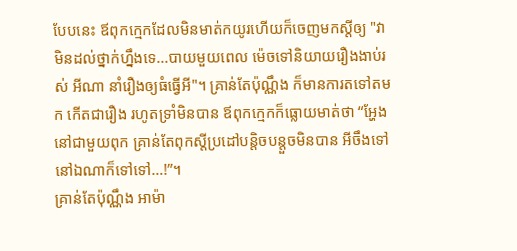បែបនេះ ឪពុកក្មេកដែលមិនមាត់កយូរហើយក៏ចេញមកស្តីឲ្យ "វាមិនដល់ថ្នាក់ហ្នឹងទេ...បាយមួយពេល ម៉េចទៅនិយាយរឿងងាប់រស់ អីណា នាំរឿងឲ្យធំធ្វើអី"។ គ្រាន់តែប៉ុណ្ណឹង ក៏មានការតទៅតមក កើតជារឿង រហូតទ្រាំមិនបាន ឪពុកក្មេកក៏ធ្លោយមាត់ថា “អ្ហែងនៅជាមួយពុក គ្រាន់តែពុកស្តីប្រដៅបន្តិចបន្តួចមិនបាន អីចឹងទៅនៅឯណាក៏ទៅទៅ…!”។
គ្រាន់តែប៉ុណ្ណឹង អាម៉ា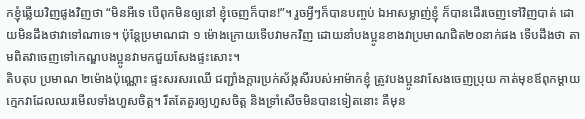កខ្ញុំឆ្លើយវិញផូងវិញថា “មិនអីទេ បើពុកមិនឲ្យនៅ ខ្ញុំចេញក៏បាន!”។ រួចអ្វីៗក៏បានបញ្ចប់ ឯអាសម្លាញ់ខ្ញុំ ក៏បានដើរចេញទៅវិញបាត់ ដោយមិនដឹងថាវាទៅណាទេ។ ប៉ុន្តែប្រមាណជា ១ ម៉ោងក្រោយទើបវាមកវិញ ដោយនាំបងប្អូនខាងវាប្រមាណជិត២០នាក់ផង ទើបដឹងថា តាមពិតវាចេញទៅកេណ្ឌបងប្អូនវាមកជួយសែងផ្ទះសោះ។
តិបតុប ប្រមាណ ២ម៉ោងប៉ុណ្ណោះ ផ្ទះសរសរឈើ ជញ្ជាំងក្ដារប្រក់ស័ង្កសីរបស់អាម៉ាកខ្ញុំ ត្រូវបងប្អូនវាសែងចេញប្រុយ កាត់មុខឪពុកម្តាយក្មេកវាដែលឈរមើលទាំងហួសចិត្ត។ រឹតតែគួរឲ្យហួសចិត្ត និងទ្រាំសើចមិនបានទៀតនោះ គឺមុន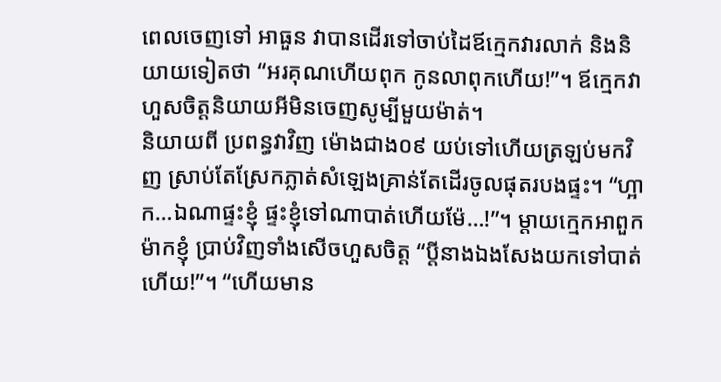ពេលចេញទៅ អាធួន វាបានដើរទៅចាប់ដៃឪក្មេកវារលាក់ និងនិយាយទៀតថា “អរគុណហើយពុក កូនលាពុកហើយ!”។ ឪក្មេកវាហួសចិត្តនិយាយអីមិនចេញសូម្បីមួយម៉ាត់។
និយាយពី ប្រពន្ធវាវិញ ម៉ោងជាង០៩ យប់ទៅហើយត្រឡប់មកវិញ ស្រាប់តែស្រែកភ្លាត់សំឡេងគ្រាន់តែដើរចូលផុតរបងផ្ទះ។ “ហ្អាក…ឯណាផ្ទះខ្ញុំ ផ្ទះខ្ញុំទៅណាបាត់ហើយម៉ែ…!”។ ម្តាយក្មេកអាពួកម៉ាកខ្ញុំ ប្រាប់វិញទាំងសើចហួសចិត្ត “ប្តីនាងឯងសែងយកទៅបាត់ហើយ!”។ “ហើយមាន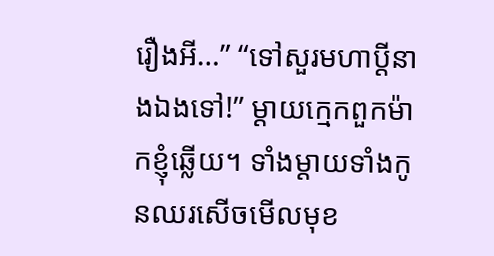រឿងអី…” “ទៅសួរមហាប្តីនាងឯងទៅ!” ម្ដាយក្មេកពួកម៉ាកខ្ញុំឆ្លើយ។ ទាំងម្តាយទាំងកូនឈរសើចមើលមុខ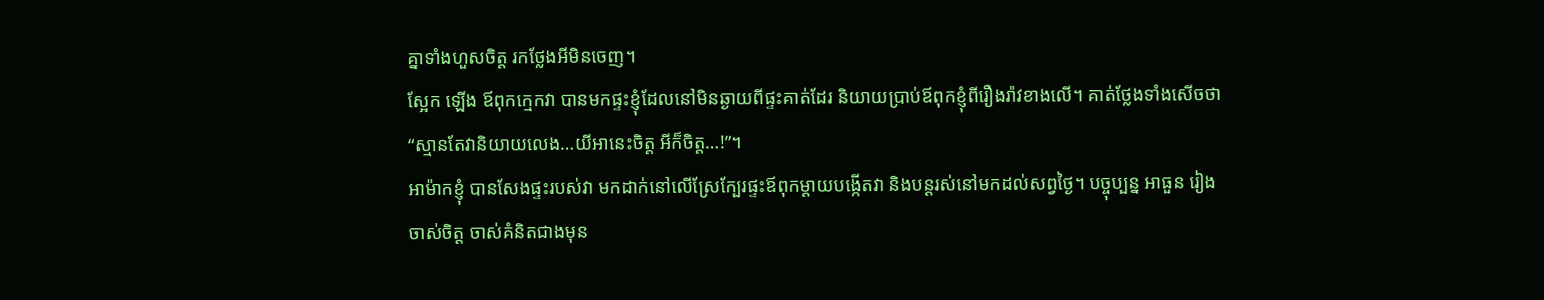គ្នាទាំងហួសចិត្ត រកថ្លែងអីមិនចេញ។
ស្អែក ឡើង ឪពុកក្មេកវា បានមកផ្ទះខ្ញុំដែលនៅមិនឆ្ងាយពីផ្ទះគាត់ដែរ និយាយប្រាប់ឪពុកខ្ញុំពីរឿងរ៉ាវខាងលើ។ គាត់ថ្លែងទាំងសើចថា “ស្មានតែវានិយាយលេង…យីអានេះចិត្ត អីក៏ចិត្ត…!”។
អាម៉ាកខ្ញុំ បានសែងផ្ទះរបស់វា មកដាក់នៅលើស្រែក្បែរផ្ទះឪពុកម្តាយបង្កើតវា និងបន្តរស់នៅមកដល់សព្វថ្ងៃ។ បច្ចុប្បន្ន អាធួន រៀងចាស់ចិត្ត ចាស់គំនិតជាងមុន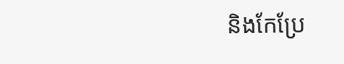និងកែប្រែ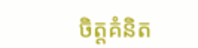ចិត្តគំនិត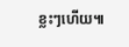ខ្លះៗហើយ៕